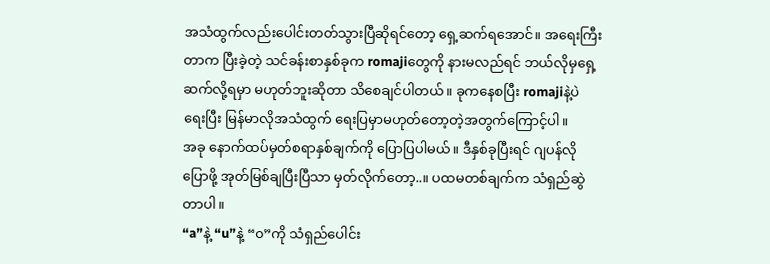အသံထွက်လည်းပေါင်းတတ်သွားပြီဆိုရင်တော့ ရှေ့ဆက်ရအောင်။ အရေးကြီးတာက ပြီးခဲ့တဲ့ သင်ခန်းစာနှစ်ခုက romajiတွေကို နားမလည်ရင် ဘယ်လိုမှရှေ့ဆက်လို့ရမှာ မဟုတ်ဘူးဆိုတာ သိစေချင်ပါတယ်။ ခုကနေစပြီး romajiနဲ့ပဲ ရေးပြီး မြန်မာလိုအသံထွက် ရေးပြမှာမဟုတ်တော့တဲ့အတွက်ကြောင့်ပါ။
အခု နောက်ထပ်မှတ်စရာနှစ်ချက်ကို ပြောပြပါမယ်။ ဒီနှစ်ခုပြီးရင် ဂျပန်လိုပြောဖို့ အုတ်မြစ်ချပြီးပြီသာ မှတ်လိုက်တော့..။ ပထမတစ်ချက်က သံရှည်ဆွဲတာပါ။
“a”နဲ့ “u”နဲ့ “၀”ကို သံရှည်ပေါင်း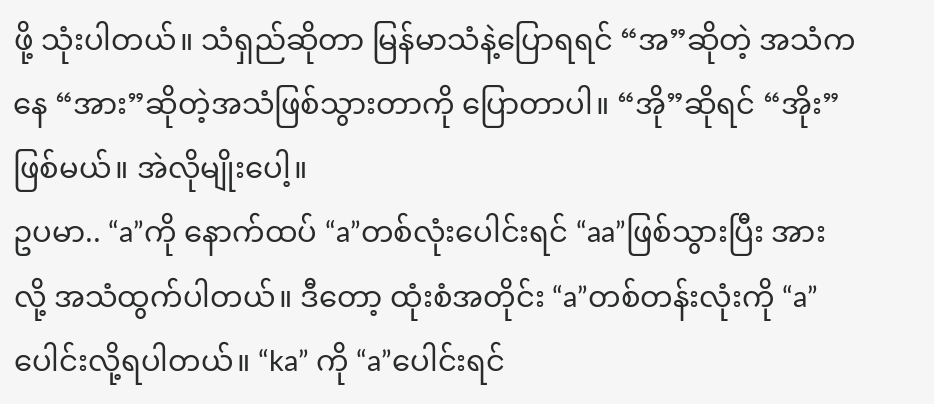ဖို့ သုံးပါတယ်။ သံရှည်ဆိုတာ မြန်မာသံနဲ့ပြောရရင် “အ”ဆိုတဲ့ အသံကနေ “အား”ဆိုတဲ့အသံဖြစ်သွားတာကို ပြောတာပါ။ “အို”ဆိုရင် “အိုး”ဖြစ်မယ်။ အဲလိုမျိုးပေါ့။
ဥပမာ.. “a”ကို နောက်ထပ် “a”တစ်လုံးပေါင်းရင် “aa”ဖြစ်သွားပြီး အားလို့ အသံထွက်ပါတယ်။ ဒီတော့ ထုံးစံအတိုင်း “a”တစ်တန်းလုံးကို “a”ပေါင်းလို့ရပါတယ်။ “ka” ကို “a”ပေါင်းရင်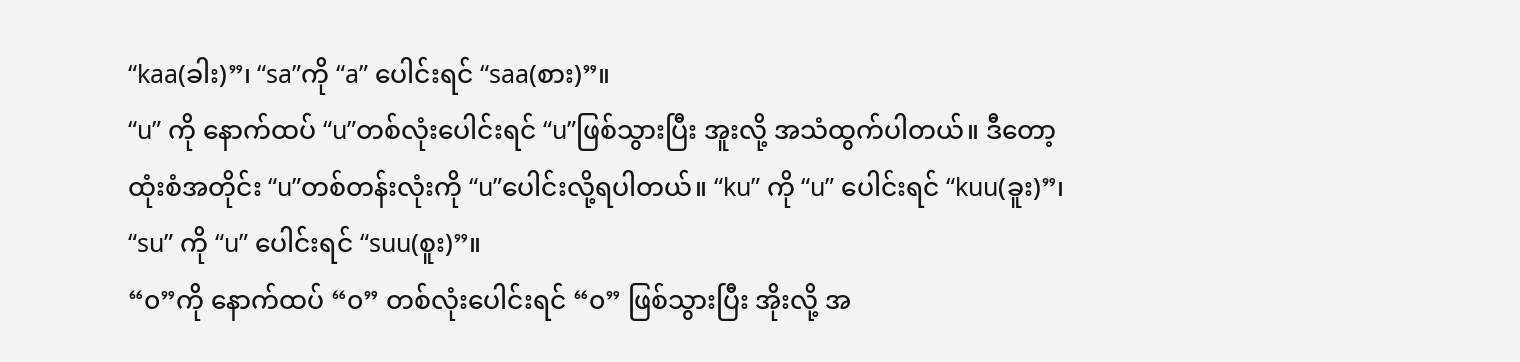“kaa(ခါး)”၊ “sa”ကို “a” ပေါင်းရင် “saa(စား)”။
“u” ကို နောက်ထပ် “u”တစ်လုံးပေါင်းရင် “u”ဖြစ်သွားပြီး အူးလို့ အသံထွက်ပါတယ်။ ဒီတော့ ထုံးစံအတိုင်း “u”တစ်တန်းလုံးကို “u”ပေါင်းလို့ရပါတယ်။ “ku” ကို “u” ပေါင်းရင် “kuu(ခူး)”၊ “su” ကို “u” ပေါင်းရင် “suu(စူး)”။
“၀”ကို နောက်ထပ် “၀” တစ်လုံးပေါင်းရင် “၀” ဖြစ်သွားပြီး အိုးလို့ အ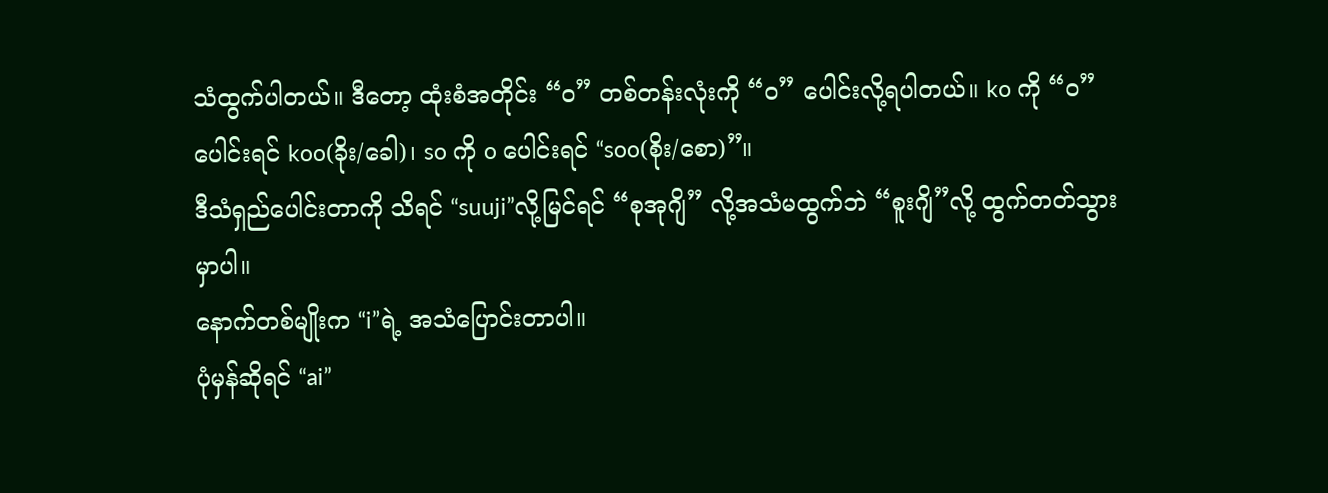သံထွက်ပါတယ်။ ဒီတော့ ထုံးစံအတိုင်း “၀” တစ်တန်းလုံးကို “၀” ပေါင်းလို့ရပါတယ်။ ko ကို “၀” ပေါင်းရင် koo(ခိုး/ခေါ)၊ so ကို o ပေါင်းရင် “soo(စိုး/စော)”။
ဒီသံရှည်ပေါင်းတာကို သိရင် “suuji”လို့မြင်ရင် “စုအုဂျိ” လို့အသံမထွက်ဘဲ “စူးဂျိ”လို့ ထွက်တတ်သွားမှာပါ။
နောက်တစ်မျိုးက “i”ရဲ့ အသံပြောင်းတာပါ။
ပုံမှန်ဆိုရင် “ai”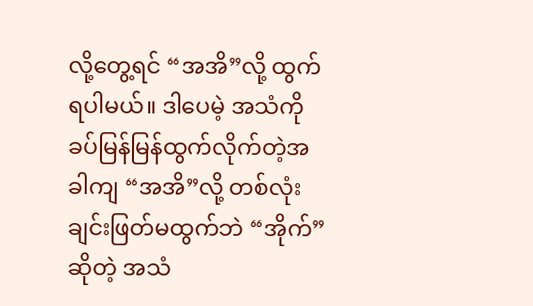လို့တွေ့ရင် “အအိ”လို့ ထွက်ရပါမယ်။ ဒါပေမဲ့ အသံကို ခပ်မြန်မြန်ထွက်လိုက်တဲ့အခါကျ “အအိ”လို့ တစ်လုံးချင်းဖြတ်မထွက်ဘဲ “အိုက်”ဆိုတဲ့ အသံ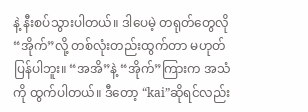နဲ့ နီးစပ်သွားပါတယ်။ ဒါပေမဲ့ တရုတ်တွေလို “အိုက်”လို့ တစ်လုံးတည်းထွက်တာ မဟုတ်ပြန်ပါဘူး။ “အအိ”နဲ့ “အိုက်”ကြားက အသံကို ထွက်ပါတယ်။ ဒီတော့ “kai”ဆိုရင်လည်း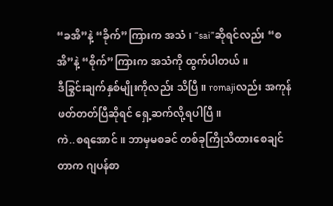“ခအိ”နဲ့ “ခိုက်”ကြားက အသံ၊ “sai”ဆိုရင်လည်း “စအိ”နဲ့ “စိုက်”ကြားက အသံကို ထွက်ပါတယ်။
ဒီခြွင်းချက်နှစ်မျိုးကိုလည်း သိပြီ။ romajiလည်း အကုန်ဖတ်တတ်ပြီဆိုရင် ရှေ့ဆက်လို့ရပါပြီ။
ကဲ..စရအောင်။ ဘာမှမစခင် တစ်ခုကြိုသိထားစေချင်တာက ဂျပန်စာ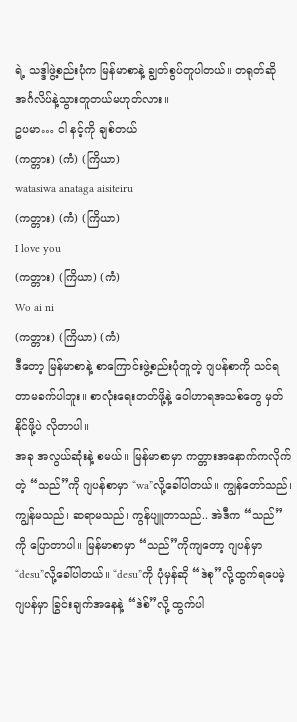ရဲ့ သဒ္ဒါဖွဲ့စည်းပုံက မြန်မာစာနဲ့ ချွတ်စွပ်တူပါတယ်။ တရုတ်ဆို အင်္ဂလိပ်နဲ့သွားတူတယ်မဟုတ်လား။
ဥပမာ… ငါ နင့်ကို ချစ်တယ်
(ကတ္တား) (ကံ) (ကြိယာ)
watasiwa anataga aisiteiru
(ကတ္တား) (ကံ) (ကြိယာ)
I love you
(ကတ္တား) (ကြိယာ) (ကံ)
Wo ai ni
(ကတ္တား) (ကြိယာ) (ကံ)
ဒီတော့ မြန်မာစာနဲ့ စာကြောင်းဖွဲ့စည်းပုံတူတဲ့ ဂျပန်စာကို သင်ရတာမခက်ပါဘူး။ စာလုံးရေးတတ်ဖို့နဲ့ ဝေါဟာရအသစ်တွေ မှတ်နိုင်ဖို့ပဲ လိုတာပါ။
အခု အလွယ်ဆုံးနဲ့ စမယ်။ မြန်မာစာမှာ ကတ္တားအနောက်ကလိုက်တဲ့ “သည်”ကို ဂျပန်စာမှာ “wa”လို့ခေါ်ပါတယ်။ ကျွန်တော်သည်၊ ကျွန်မသည်၊ ဆရာမသည်၊ ကွန်ပျူတာသည်.. အဲဒီက “သည်”ကို ပြောတာပါ။ မြန်မာစာမှာ “သည်”ကိုကျတော့ ဂျပန်မှာ “desu”လို့ခေါ်ပါတယ်။ “desu”ကို ပုံမှန်ဆို “ဒဲစု”လို့ထွက်ရပေမဲ့ ဂျပန်မှာ ခြွင်းချက်အနေနဲ့ “ဒဲစ်”လို့ ထွက်ပါ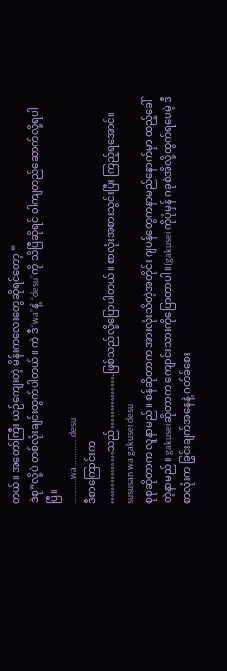တယ်။ အတော်ကြီး ယဉ်ကျေးတဲ့ မိန်းကလေးတွေဆိုရင်တော့ “
ဒဲစု”လို့ပဲ တစ်လုံးချင်းထွက်ပါတယ်။ ကဲ ဒီ“wa”နဲ့ “desu”ကို သိပြီဆိုရင် ၀ါကျတည်ဆောက်လို့ရပါပြီ။
………..wa………….desu
ဒီစာကြောင်းက
……………သည်…………….ဖြစ်သည်လို့ပြောပါတယ်။ စာလုံးအစားသွင်းပြီး ကြည့်ရအောင်။
sususan wa gakusei desu
စုစုဆိုတာက လူနာမည်။ စန်ဆိုတာက အားလုံးသိတဲ့အတိုင်း ဂျပန်တွေကနာမည်နောက်မှာ ထည့်ခေါ်တဲ့နာမည်။ gakuseiဆိုတာက ကျောင်းသားကိုပြောတာပါ။(gakusei ကိုပုံမှန် ဂခုစဲအိလို့ထွက်ရပေမဲ့ ဒီစာလုံးက ခြွင်းချက်အနေနဲ့ ဂတ်ခ်စေး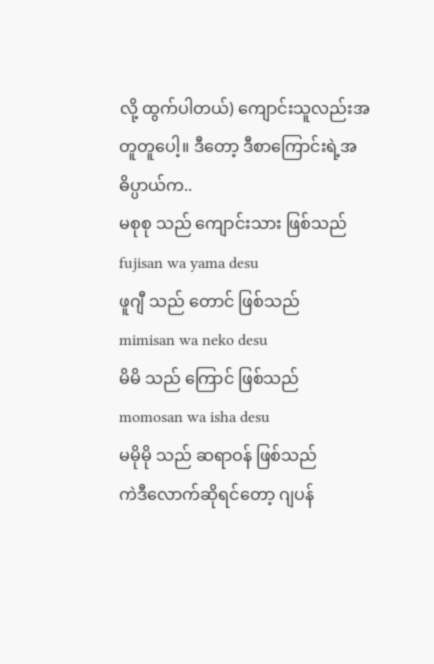လို့ ထွက်ပါတယ်) ကျောင်းသူလည်းအတူတူပေါ့။ ဒီတော့ ဒီစာကြောင်းရဲ့အဓိပ္ပာယ်က..
မစုစု သည် ကျောင်းသား ဖြစ်သည်
fujisan wa yama desu
ဖူဂျီ သည် တောင် ဖြစ်သည်
mimisan wa neko desu
မိမိ သည် ကြောင် ဖြစ်သည်
momosan wa isha desu
မမိုမို သည် ဆရာဝန် ဖြစ်သည်
ကဲဒီလောက်ဆိုရင်တော့ ဂျပန်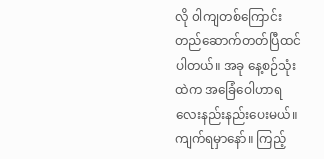လို ၀ါကျတစ်ကြောင်း တည်ဆောက်တတ်ပြီထင်ပါတယ်။ အခု နေ့စဉ်သုံးထဲက အခြေံဝေါဟာရလေးနည်းနည်းပေးမယ်။ ကျက်ရမှာနော်။ ကြည့်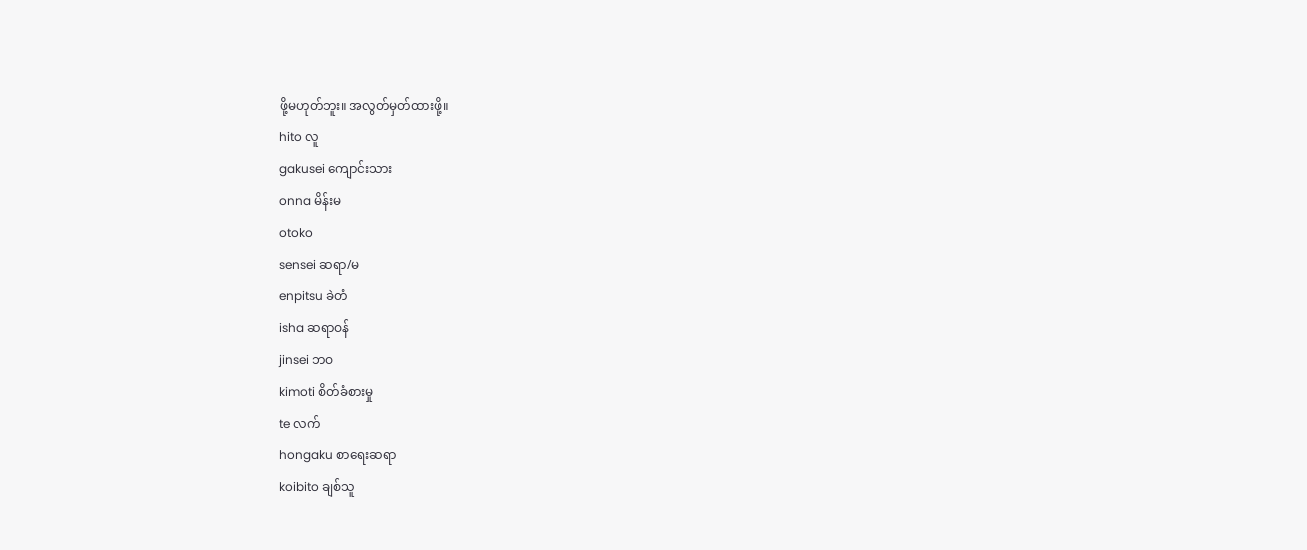ဖို့မဟုတ်ဘူး။ အလွတ်မှတ်ထားဖို့။
hito လူ
gakusei ကျောင်းသား
onna မိန်းမ
otoko
sensei ဆရာ/မ
enpitsu ခဲတံ
isha ဆရာဝန်
jinsei ဘဝ
kimoti စိတ်ခံစားမှု
te လက်
hongaku စာရေးဆရာ
koibito ချစ်သူ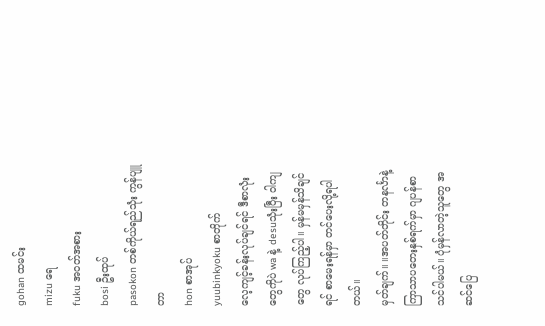gohan ထမင်း
mizu ရေ
fuku အဝတ်အစား
bosi ဦးထုပ်
pasokon တစ်ကိုယ်ရည်သုံး ကွန်ပျူတာ
hon စာအုပ်
yuubinkyoku စာတိုက်
လေ့ကျင့်ခန်းလုပ်ချင်ရင် ဒီစာလုံးတွေကိုပဲ wa နဲ့ desuသုံးပြီး ၀ါကျတွေ လုပ်ကြည့်ပါ။ မှန်မမှန်သိချင်ရင် စာမေးရန်မှာ တင်ပေးလို့ရပါတယ်။
မှတ်ချက်။ ။အပတ်တိုင်း တနင်္လာနဲ့ ကြာသာပတေးနှစ်ရက်မှာ ဂျပန်စာသင်ပါမယ်။ ပုံမှန်လာတဲ့သူတွေ အဆင်ပြေ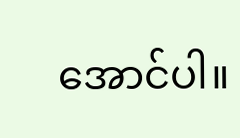အောင်ပါ။